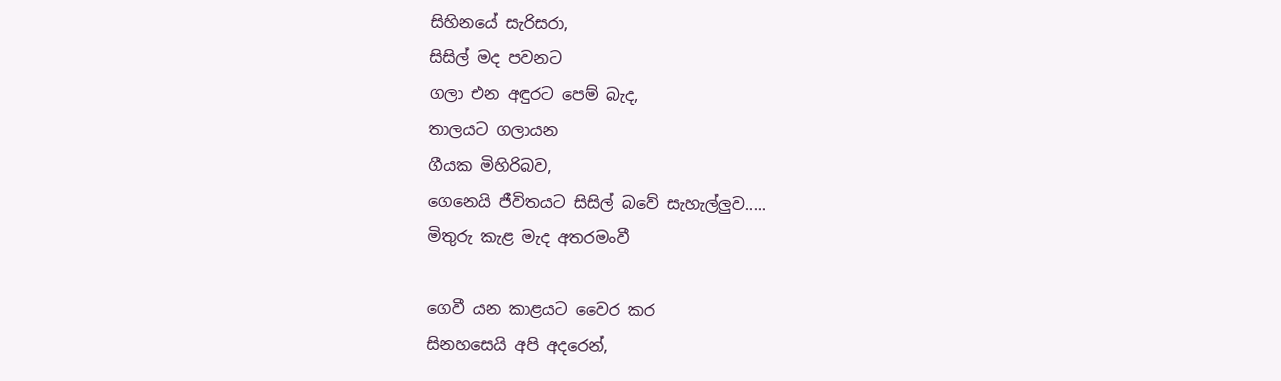සිහිනයේ සැරිසරා,
සිසිල් මද පවනට
ගලා එන අඳුරට පෙම් බැද,
තාලයට ගලායන
ගීයක මිහිරිබව,
ගෙනෙයි ජීවිතයට සිසිල් බවේ සැහැල්ලුව.....
මිතුරු කැළ මැද අතරමංවී

ගෙවී යන කාළයට වෛර කර
සිනහසෙයි අපි අදරෙන්,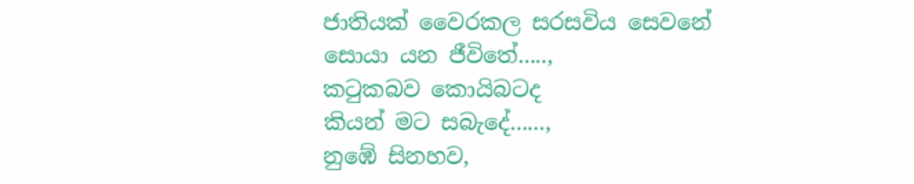ජාතියක් වෛරකල සරසවිය සෙවනේ
සොයා යන ජීවිතේ.....,
කටුකබව කොයිබටද
කියන් මට සබැදේ......,
නුඹේ සිනහව,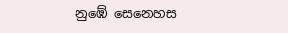නුඹේ සෙනෙහස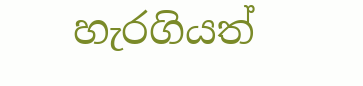හැරගියත්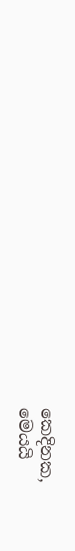කෙදිනක,
මෙයයි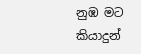නුඹ මට කියාදුන්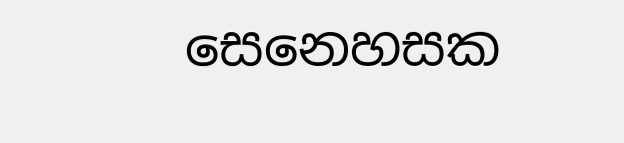සෙනෙහසක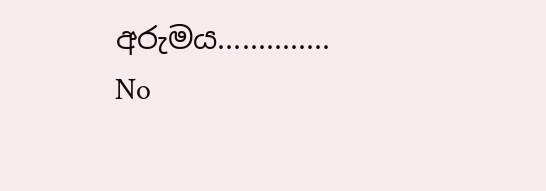අරුමය..............
No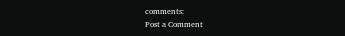comments:
Post a Comment